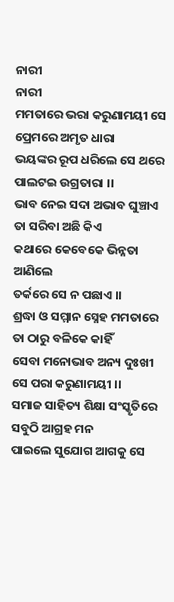ନାରୀ
ନାରୀ
ମମତାରେ ଭରା କରୁଣାମୟୀ ସେ
ପ୍ରେମରେ ଅମୃତ ଧାରା
ଭୟଙ୍କର ରୂପ ଧରିଲେ ସେ ଥରେ
ପାଲଟଇ ଉଗ୍ରତାରା ।।
ଭାବ ନେଇ ସଦା ଅଭାବ ଘୁଞ୍ଚାଏ
ତା ସରିବା ଅଛି କିଏ
କଥାରେ କେବେକେ ଭିନ୍ନତା ଆଣିଲେ
ତର୍କରେ ସେ ନ ପଛାଏ ।।
ଶ୍ରଦ୍ଧା ଓ ସମ୍ମାନ ସ୍ନେହ ମମତାରେ
ତା ଠାରୁ ବଳିକେ କାହିଁ
ସେବା ମନୋଭାବ ଅନ୍ୟ ଦୁଃଖୀ
ସେ ପରା କରୁଣାମୟୀ ।।
ସମାଜ ସାହିତ୍ୟ ଶିକ୍ଷା ସଂସ୍କୃତିରେ
ସବୁଠି ଆଗ୍ରହ ମନ
ପାଇଲେ ସୁଯୋଗ ଆଗକୁ ସେ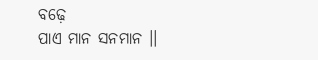ବଢ଼େ
ପାଏ ମାନ ସନମାନ ।।